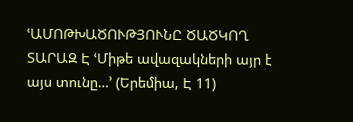ՙԱՄՈԹԽԱԾՈՒԹՅՈՒՆԸ ԾԱԾԿՈՂ ՏԱՐԱԶ Է ՙՄիթե ավազակների այր է այս տունը…՚ (Երեմիա, Է 11)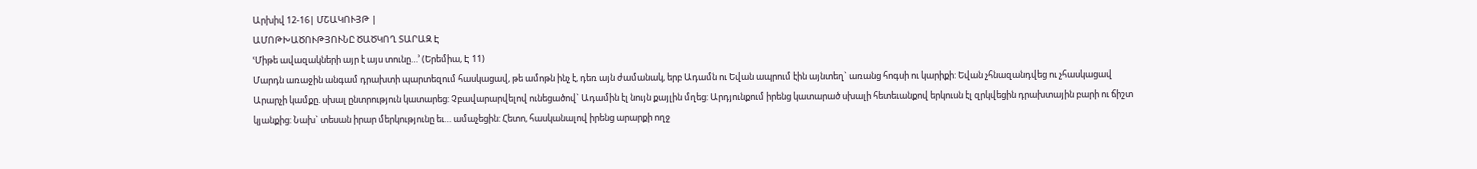Արխիվ 12-16| ՄՇԱԿՈՒՅԹ |
ԱՄՈԹԽԱԾՈՒԹՅՈՒՆԸ ԾԱԾԿՈՂ ՏԱՐԱԶ Է
ՙՄիթե ավազակների այր է այս տունը…՚ (Երեմիա, Է 11)
Մարդն առաջին անգամ դրախտի պարտեզում հասկացավ, թե ամոթն ինչ է, դեռ այն ժամանակ, երբ Ադամն ու Եվան ապրում էին այնտեղ` առանց հոգսի ու կարիքի: Եվան չհնազանդվեց ու չհասկացավ Արարչի կամքը. սխալ ընտրություն կատարեց: Չբավարարվելով ունեցածով` Ադամին էլ նույն քայլին մղեց: Արդյունքում իրենց կատարած սխալի հետեւանքով երկուսն էլ զրկվեցին դրախտային բարի ու ճիշտ կյանքից: Նախ` տեսան իրար մերկությունը եւ… ամաչեցին: Հետո, հասկանալով իրենց արարքի ողջ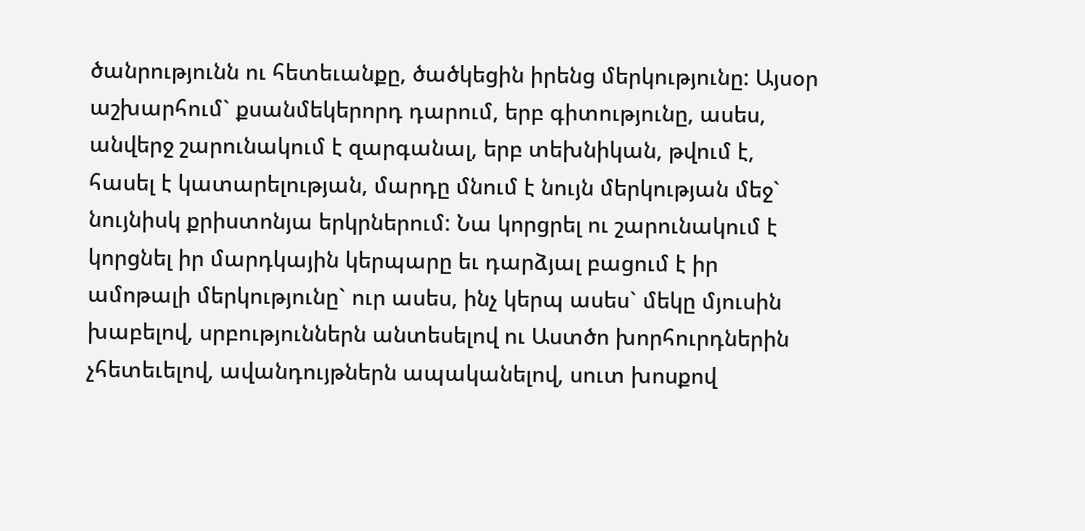ծանրությունն ու հետեւանքը, ծածկեցին իրենց մերկությունը: Այսօր աշխարհում` քսանմեկերորդ դարում, երբ գիտությունը, ասես, անվերջ շարունակում է զարգանալ, երբ տեխնիկան, թվում է, հասել է կատարելության, մարդը մնում է նույն մերկության մեջ` նույնիսկ քրիստոնյա երկրներում: Նա կորցրել ու շարունակում է կորցնել իր մարդկային կերպարը եւ դարձյալ բացում է իր ամոթալի մերկությունը` ուր ասես, ինչ կերպ ասես` մեկը մյուսին խաբելով, սրբություններն անտեսելով ու Աստծո խորհուրդներին չհետեւելով, ավանդույթներն ապականելով, սուտ խոսքով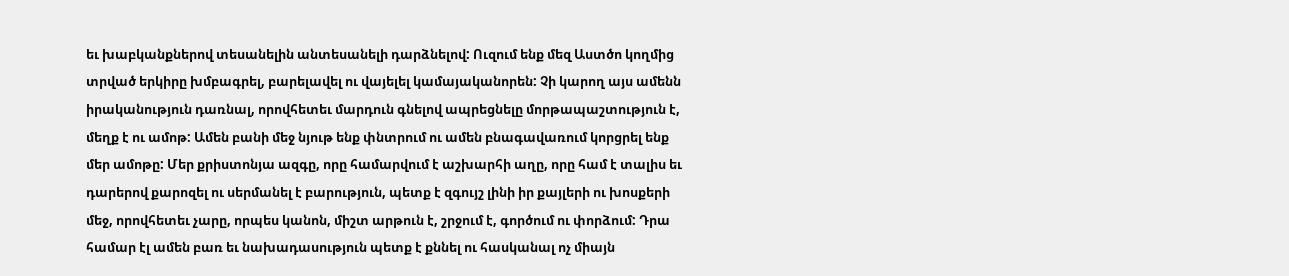եւ խաբկանքներով տեսանելին անտեսանելի դարձնելով: Ուզում ենք մեզ Աստծո կողմից տրված երկիրը խմբագրել, բարելավել ու վայելել կամայականորեն: Չի կարող այս ամենն իրականություն դառնալ, որովհետեւ մարդուն գնելով ապրեցնելը մորթապաշտություն է, մեղք է ու ամոթ: Ամեն բանի մեջ նյութ ենք փնտրում ու ամեն բնագավառում կորցրել ենք մեր ամոթը: Մեր քրիստոնյա ազգը, որը համարվում է աշխարհի աղը, որը համ է տալիս եւ դարերով քարոզել ու սերմանել է բարություն, պետք է զգույշ լինի իր քայլերի ու խոսքերի մեջ, որովհետեւ չարը, որպես կանոն, միշտ արթուն է, շրջում է, գործում ու փորձում: Դրա համար էլ ամեն բառ եւ նախադասություն պետք է քննել ու հասկանալ ոչ միայն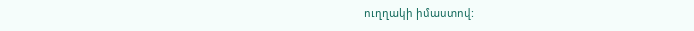ուղղակի իմաստով: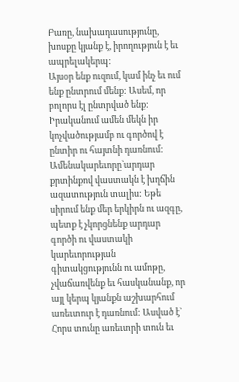Բառը, նախադասությունը, խոսքը կյանք է, իրողություն է եւ ապրելակերպ:
Այսօր ենք ուզում, կամ ինչ եւ ում ենք ընտրում մենք: Ասեմ, որ բոլորս էլ ընտրված ենք: Իրականում ամեն մեկն իր կոչվածությամբ ու գործով է ընտիր ու հայտնի դառնում: Ամենակարեւորը`արդար քրտինքով վաստակն է խղճին ազատություն տալիս: Եթե սիրում ենք մեր երկիրն ու ազգը, պետք է չկորցնենք արդար գործի ու վաստակի կարեւորության գիտակցությունն ու ամոթը, չվաճառվենք եւ հասկանանք, որ այլ կերպ կյանքն աշխարհում առեւտուր է դառնում: Ասված է` Հորս տունը առեւտրի տուն եւ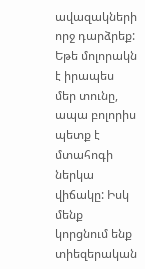ավազակների որջ դարձրեք: Եթե մոլորակն է իրապես մեր տունը, ապա բոլորիս պետք է մտահոգի ներկա վիճակը: Իսկ մենք կորցնում ենք տիեզերական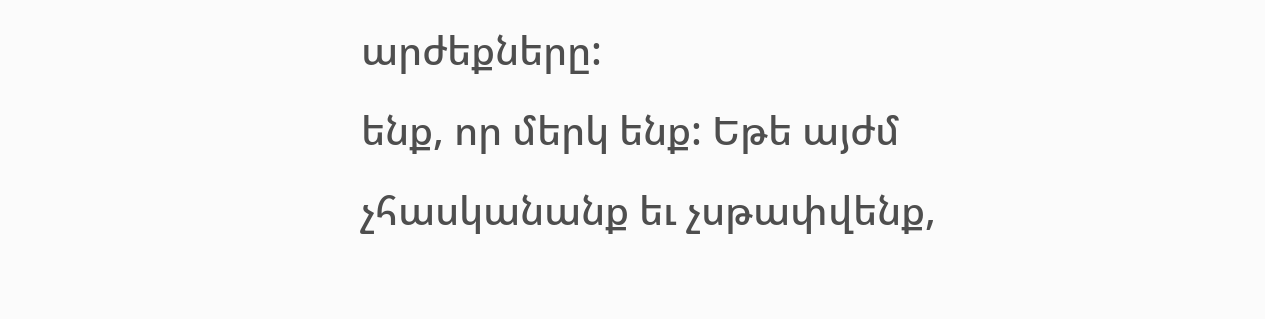արժեքները:
ենք, որ մերկ ենք: Եթե այժմ չհասկանանք եւ չսթափվենք,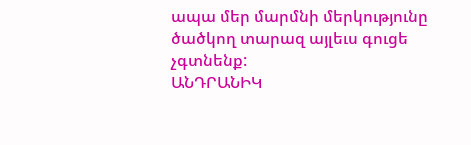ապա մեր մարմնի մերկությունը ծածկող տարազ այլեւս գուցե չգտնենք:
ԱՆԴՐԱՆԻԿ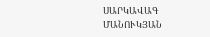ՍԱՐԿԱՎԱԳ ՄԱՆՈՒԿՅԱՆ